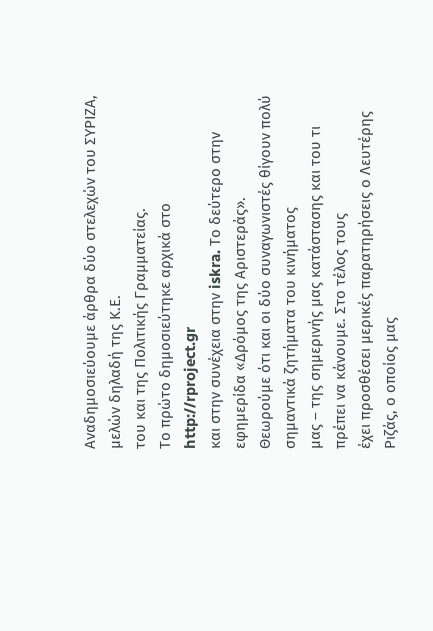Αναδημοσιεύουμε άρθρα δύο στελεχών του ΣΥΡΙΖΑ, μελών δηλαδή της Κ.Ε.
του και της Πολιτικής Γραμματείας.
Το πρώτο δημοσιεύτηκε αρχικά στο http://rproject.gr
και στην συνέχεια στην iskra. Το δεύτερο στην εφημερίδα «Δρόμος της Αριστεράς».
Θεωρούμε ότι και οι δύο συναγωνιστές θίγουν πολύ σημαντικά ζητήματα του κινήματος
μας – της σημερινής μας κατάστασης και του τι πρέπει να κάνουμε. Στο τέλος τους
έχει προσθέσει μερικές παρατηρήσεις ο Λευτέρης Ριζάς, ο οποίος μας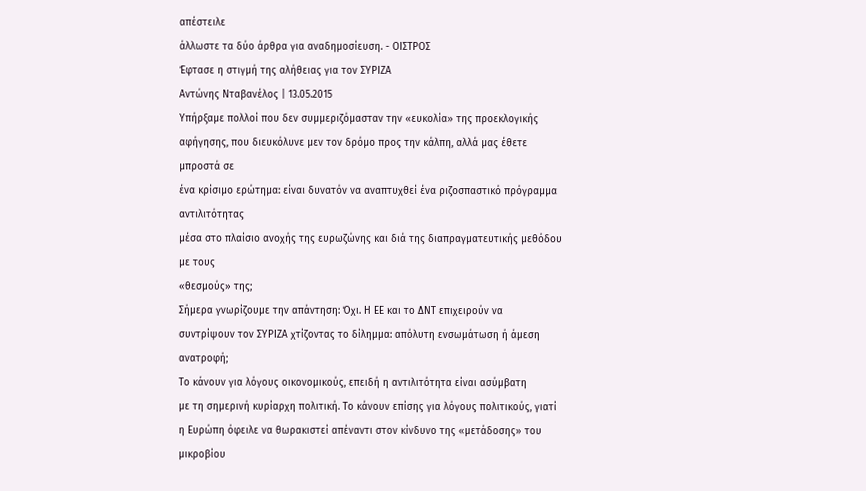απέστειλε
άλλωστε τα δύο άρθρα για αναδημοσίευση. - ΟΙΣΤΡΟΣ
Έφτασε η στιγμή της αλήθειας για τον ΣΥΡΙΖΑ
Αντώνης Νταβανέλος | 13.05.2015
Υπήρξαμε πολλοί που δεν συμμεριζόμασταν την «ευκολία» της προεκλογικής
αφήγησης, που διευκόλυνε μεν τον δρόμο προς την κάλπη, αλλά μας έθετε μπροστά σε
ένα κρίσιμο ερώτημα: είναι δυνατόν να αναπτυχθεί ένα ριζοσπαστικό πρόγραμμα αντιλιτότητας
μέσα στο πλαίσιο ανοχής της ευρωζώνης και διά της διαπραγματευτικής μεθόδου με τους
«θεσμούς» της;
Σήμερα γνωρίζουμε την απάντηση: Όχι. Η ΕΕ και το ΔΝΤ επιχειρούν να
συντρίψουν τον ΣΥΡΙΖΑ χτίζοντας το δίλημμα: απόλυτη ενσωμάτωση ή άμεση ανατροφή;
Το κάνουν για λόγους οικονομικούς, επειδή η αντιλιτότητα είναι ασύμβατη
με τη σημερινή κυρίαρχη πολιτική. Το κάνουν επίσης για λόγους πολιτικούς, γιατί
η Ευρώπη όφειλε να θωρακιστεί απέναντι στον κίνδυνο της «μετάδοσης» του μικροβίου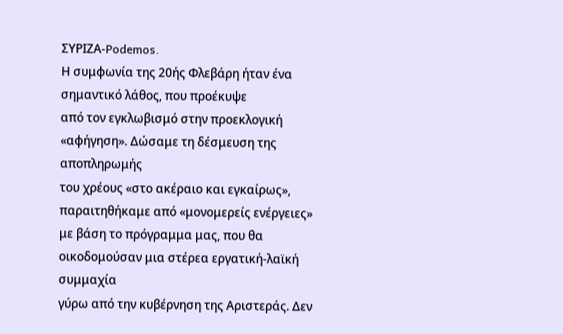ΣΥΡΙΖΑ-Podemos.
Η συμφωνία της 20ής Φλεβάρη ήταν ένα σημαντικό λάθος, που προέκυψε
από τον εγκλωβισμό στην προεκλογική «αφήγηση». Δώσαμε τη δέσμευση της αποπληρωμής
του χρέους «στο ακέραιο και εγκαίρως», παραιτηθήκαμε από «μονομερείς ενέργειες»
με βάση το πρόγραμμα μας, που θα οικοδομούσαν μια στέρεα εργατική-λαϊκή συμμαχία
γύρω από την κυβέρνηση της Αριστεράς. Δεν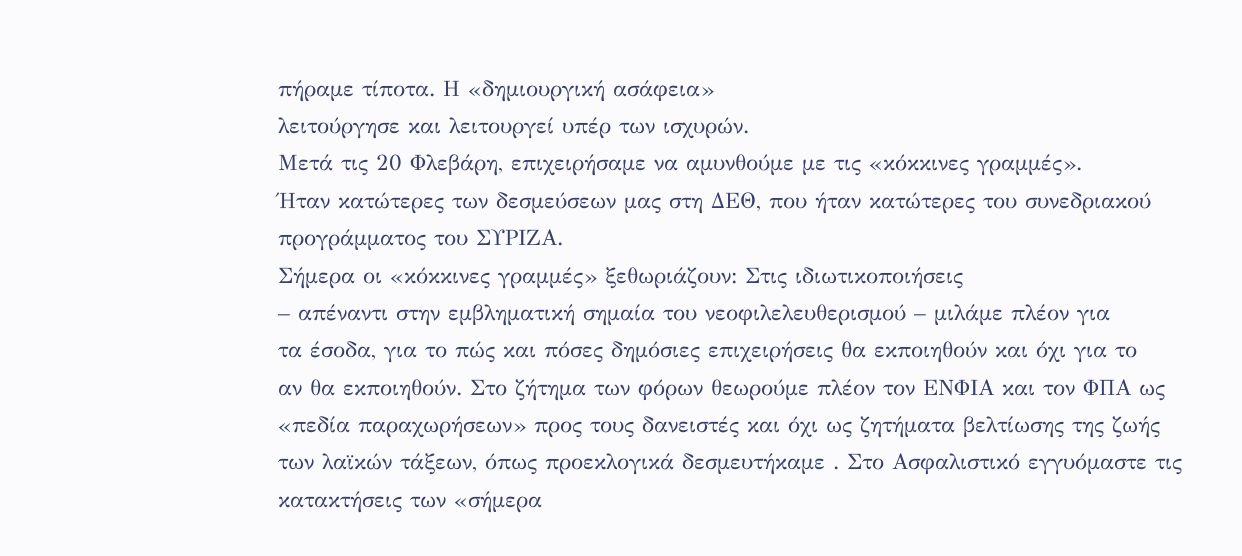πήραμε τίποτα. Η «δημιουργική ασάφεια»
λειτούργησε και λειτουργεί υπέρ των ισχυρών.
Μετά τις 20 Φλεβάρη, επιχειρήσαμε να αμυνθούμε με τις «κόκκινες γραμμές».
Ήταν κατώτερες των δεσμεύσεων μας στη ΔΕΘ, που ήταν κατώτερες του συνεδριακού
προγράμματος του ΣΥΡΙΖΑ.
Σήμερα οι «κόκκινες γραμμές» ξεθωριάζουν: Στις ιδιωτικοποιήσεις
– απέναντι στην εμβληματική σημαία του νεοφιλελευθερισμού – μιλάμε πλέον για
τα έσοδα, για το πώς και πόσες δημόσιες επιχειρήσεις θα εκποιηθούν και όχι για το
αν θα εκποιηθούν. Στο ζήτημα των φόρων θεωρούμε πλέον τον ΕΝΦΙΑ και τον ΦΠΑ ως
«πεδία παραχωρήσεων» προς τους δανειστές και όχι ως ζητήματα βελτίωσης της ζωής
των λαϊκών τάξεων, όπως προεκλογικά δεσμευτήκαμε . Στο Ασφαλιστικό εγγυόμαστε τις
κατακτήσεις των «σήμερα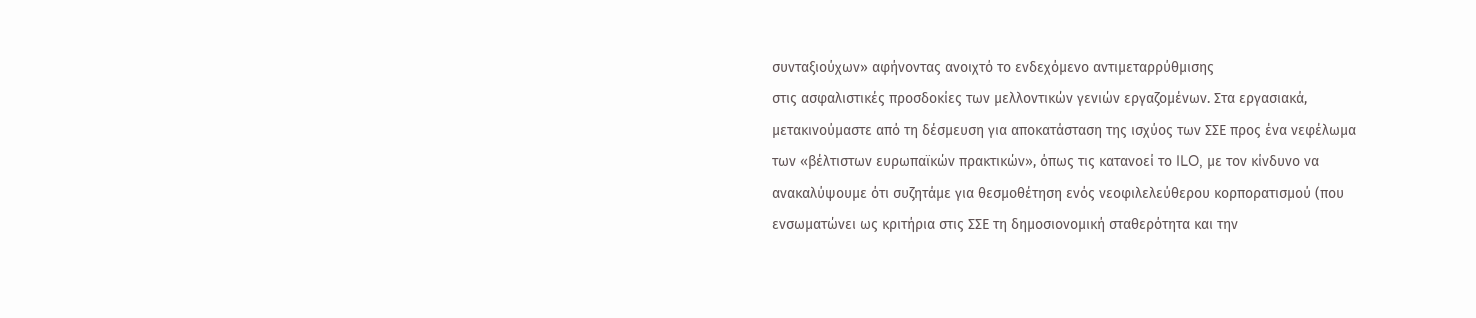συνταξιούχων» αφήνοντας ανοιχτό το ενδεχόμενο αντιμεταρρύθμισης
στις ασφαλιστικές προσδοκίες των μελλοντικών γενιών εργαζομένων. Στα εργασιακά,
μετακινούμαστε από τη δέσμευση για αποκατάσταση της ισχύος των ΣΣΕ προς ένα νεφέλωμα
των «βέλτιστων ευρωπαϊκών πρακτικών», όπως τις κατανοεί το ILO, με τον κίνδυνο να
ανακαλύψουμε ότι συζητάμε για θεσμοθέτηση ενός νεοφιλελεύθερου κορπορατισμού (που
ενσωματώνει ως κριτήρια στις ΣΣΕ τη δημοσιονομική σταθερότητα και την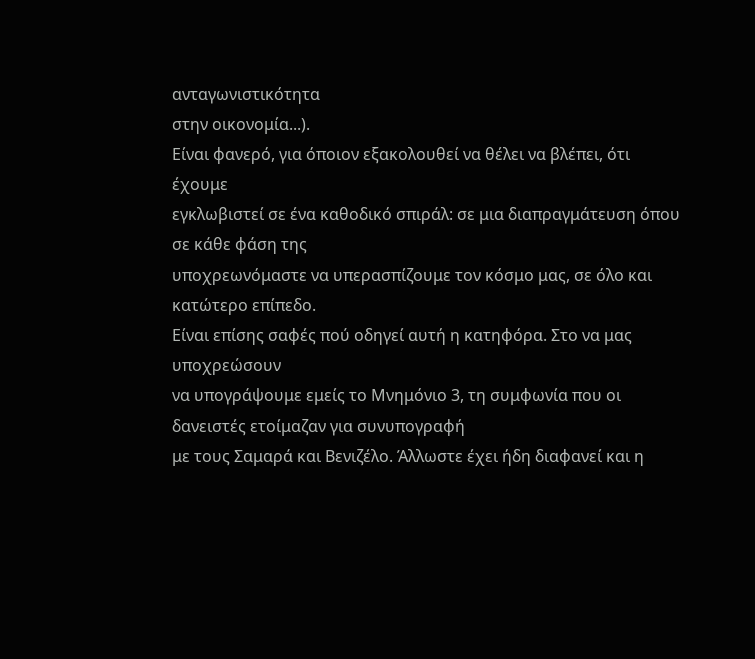ανταγωνιστικότητα
στην οικονομία...).
Είναι φανερό, για όποιον εξακολουθεί να θέλει να βλέπει, ότι έχουμε
εγκλωβιστεί σε ένα καθοδικό σπιράλ: σε μια διαπραγμάτευση όπου σε κάθε φάση της
υποχρεωνόμαστε να υπερασπίζουμε τον κόσμο μας, σε όλο και κατώτερο επίπεδο.
Είναι επίσης σαφές πού οδηγεί αυτή η κατηφόρα. Στο να μας υποχρεώσουν
να υπογράψουμε εμείς το Μνημόνιο 3, τη συμφωνία που οι δανειστές ετοίμαζαν για συνυπογραφή
με τους Σαμαρά και Βενιζέλο. Άλλωστε έχει ήδη διαφανεί και η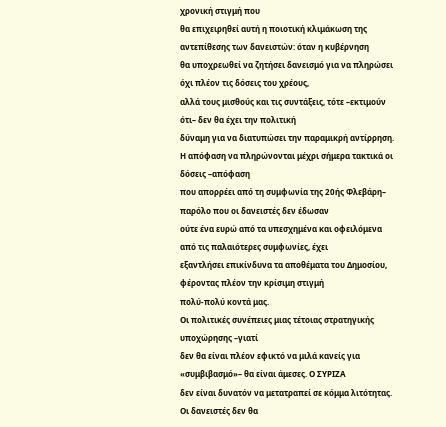χρονική στιγμή που
θα επιχειρηθεί αυτή η ποιοτική κλιμάκωση της αντεπίθεσης των δανειστών: όταν η κυβέρνηση
θα υποχρεωθεί να ζητήσει δανεισμό για να πληρώσει όχι πλέον τις δόσεις του χρέους,
αλλά τους μισθούς και τις συντάξεις, τότε –εκτιμούν ότι– δεν θα έχει την πολιτική
δύναμη για να διατυπώσει την παραμικρή αντίρρηση.
Η απόφαση να πληρώνονται μέχρι σήμερα τακτικά οι δόσεις –απόφαση
που απορρέει από τη συμφωνία της 20ής Φλεβάρη– παρόλο που οι δανειστές δεν έδωσαν
ούτε ένα ευρώ από τα υπεσχημένα και οφειλόμενα από τις παλαιότερες συμφωνίες, έχει
εξαντλήσει επικίνδυνα τα αποθέματα του Δημοσίου, φέροντας πλέον την κρίσιμη στιγμή
πολύ-πολύ κοντά μας.
Οι πολιτικές συνέπειες μιας τέτοιας στρατηγικής υποχώρησης –γιατί
δεν θα είναι πλέον εφικτό να μιλά κανείς για «συμβιβασμό»– θα είναι άμεσες. Ο ΣΥΡΙΖΑ
δεν είναι δυνατόν να μετατραπεί σε κόμμα λιτότητας. Οι δανειστές δεν θα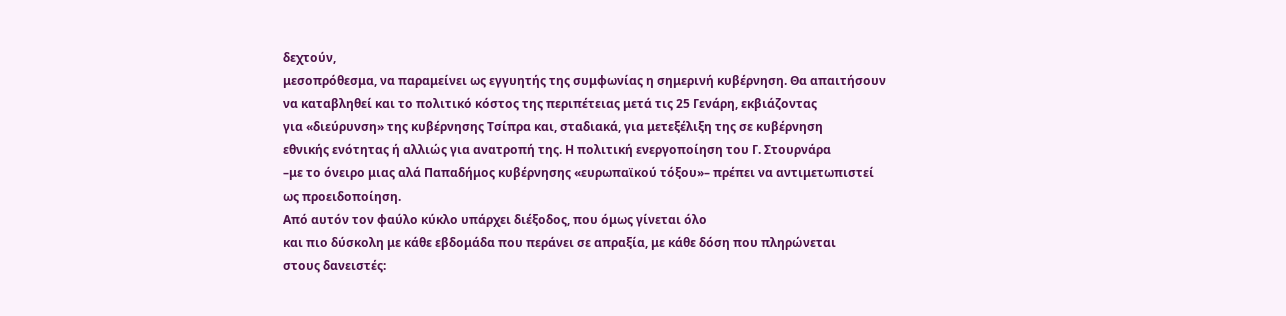δεχτούν,
μεσοπρόθεσμα, να παραμείνει ως εγγυητής της συμφωνίας η σημερινή κυβέρνηση. Θα απαιτήσουν
να καταβληθεί και το πολιτικό κόστος της περιπέτειας μετά τις 25 Γενάρη, εκβιάζοντας
για «διεύρυνση» της κυβέρνησης Τσίπρα και, σταδιακά, για μετεξέλιξη της σε κυβέρνηση
εθνικής ενότητας ή αλλιώς για ανατροπή της. Η πολιτική ενεργοποίηση του Γ. Στουρνάρα
–με το όνειρο μιας αλά Παπαδήμος κυβέρνησης «ευρωπαϊκού τόξου»– πρέπει να αντιμετωπιστεί
ως προειδοποίηση.
Από αυτόν τον φαύλο κύκλο υπάρχει διέξοδος, που όμως γίνεται όλο
και πιο δύσκολη με κάθε εβδομάδα που περάνει σε απραξία, με κάθε δόση που πληρώνεται
στους δανειστές: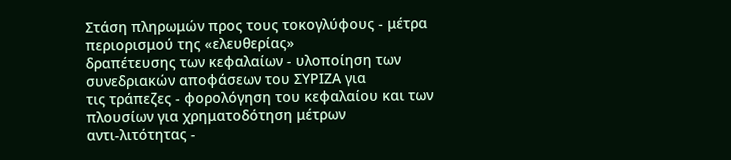Στάση πληρωμών προς τους τοκογλύφους - μέτρα περιορισμού της «ελευθερίας»
δραπέτευσης των κεφαλαίων - υλοποίηση των συνεδριακών αποφάσεων του ΣΥΡΙΖΑ για
τις τράπεζες - φορολόγηση του κεφαλαίου και των πλουσίων για χρηματοδότηση μέτρων
αντι-λιτότητας -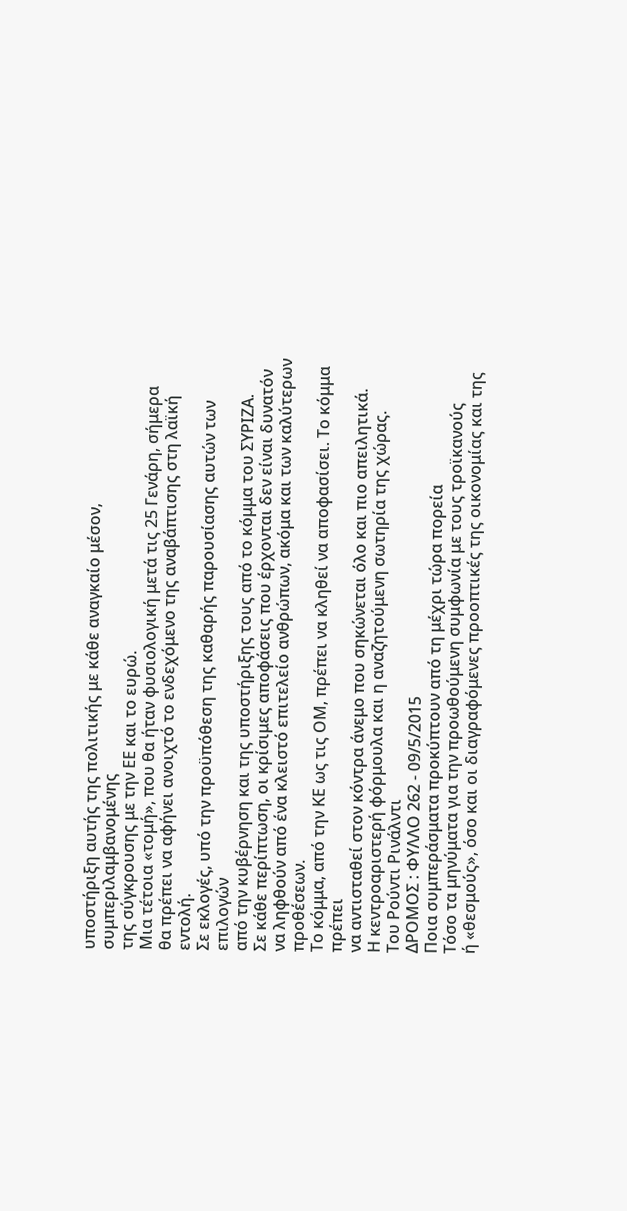υποστήριξη αυτής της πολιτικής με κάθε αναγκαίο μέσον, συμπεριλαμβανομένης
της σύγκρουσης με την ΕΕ και το ευρώ.
Μια τέτοια «τομή», που θα ήταν φυσιολογική μετά τις 25 Γενάρη, σήμερα
θα πρέπει να αφήνει ανοιχτό το ενδεχόμενο της αναβάπτισης στη λαϊκή εντολή.
Σε εκλογές, υπό την προϋπόθεση της καθαρής παρουσίασης αυτών των επιλογών
από την κυβέρνηση και της υποστήριξης τους από το κόμμα του ΣΥΡΙΖΑ.
Σε κάθε περίπτωση, οι κρίσιμες αποφάσεις που έρχονται δεν είναι δυνατόν
να ληφθούν από ένα κλειστό επιτελείο ανθρώπων, ακόμα και των καλύτερων προθέσεων.
Το κόμμα, από την ΚΕ ως τις ΟΜ, πρέπει να κληθεί να αποφασίσει. Το κόμμα πρέπει
να αντισταθεί στον κόντρα άνεμο που σηκώνεται όλο και πιο απειλητικά.
Η κεντροαριστερή φόρμουλα και η αναζητούμενη σωτηρία της χώρας.
Του Ρούντι Ρινάλντι
ΔΡΟΜΟΣ : ΦΥΛΛΟ 262 - 09/5/2015
Ποια συμπεράσματα προκύπτουν από τη μέχρι τώρα πορεία
Τόσο τα μηνύματα για την προωθούμενη συμφωνία με τους τροϊκανούς
ή «θεσμούς», όσο και οι διαγραφόμενες προοπτικές της οικονομίας και της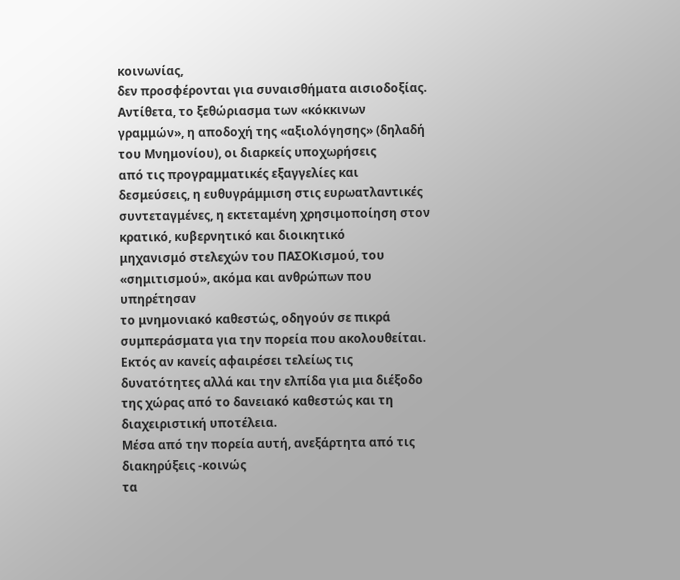κοινωνίας,
δεν προσφέρονται για συναισθήματα αισιοδοξίας. Αντίθετα, το ξεθώριασμα των «κόκκινων
γραμμών», η αποδοχή της «αξιολόγησης» (δηλαδή του Mνημονίου), οι διαρκείς υποχωρήσεις
από τις προγραμματικές εξαγγελίες και δεσμεύσεις, η ευθυγράμμιση στις ευρωατλαντικές
συντεταγμένες, η εκτεταμένη χρησιμοποίηση στον κρατικό, κυβερνητικό και διοικητικό
μηχανισμό στελεχών του ΠΑΣΟΚισμού, του «σημιτισμού», ακόμα και ανθρώπων που υπηρέτησαν
το μνημονιακό καθεστώς, οδηγούν σε πικρά συμπεράσματα για την πορεία που ακολουθείται.
Εκτός αν κανείς αφαιρέσει τελείως τις δυνατότητες αλλά και την ελπίδα για μια διέξοδο
της χώρας από το δανειακό καθεστώς και τη διαχειριστική υποτέλεια.
Μέσα από την πορεία αυτή, ανεξάρτητα από τις διακηρύξεις -κοινώς
τα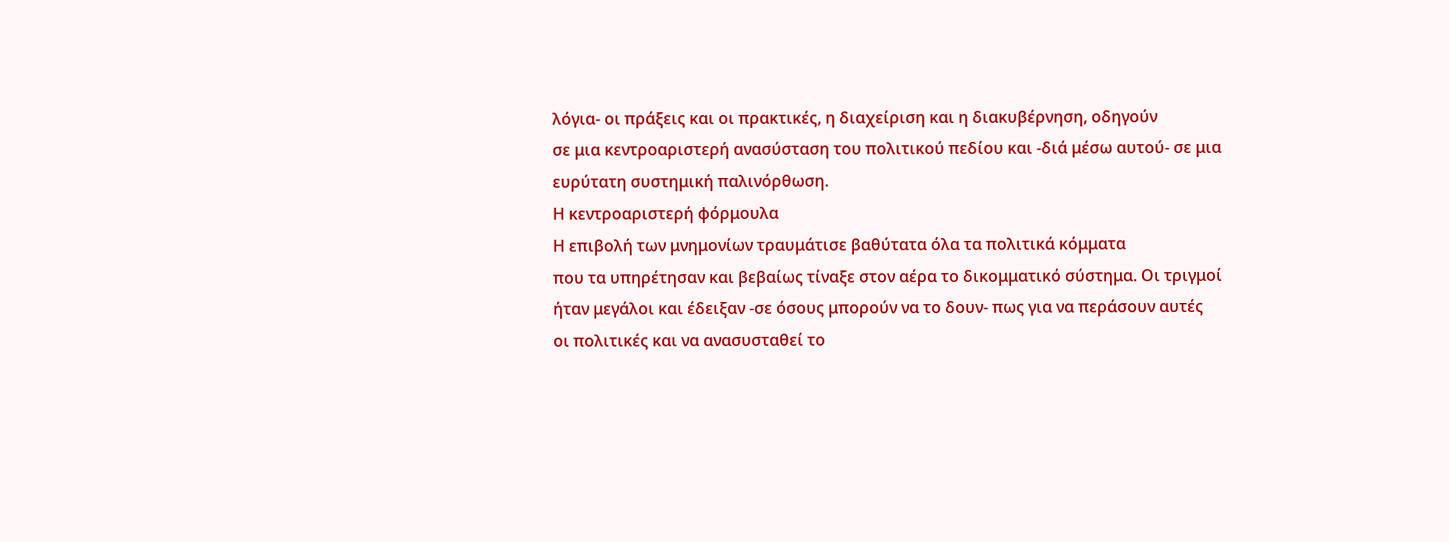λόγια- οι πράξεις και οι πρακτικές, η διαχείριση και η διακυβέρνηση, οδηγούν
σε μια κεντροαριστερή ανασύσταση του πολιτικού πεδίου και -διά μέσω αυτού- σε μια
ευρύτατη συστημική παλινόρθωση.
Η κεντροαριστερή φόρμουλα
Η επιβολή των μνημονίων τραυμάτισε βαθύτατα όλα τα πολιτικά κόμματα
που τα υπηρέτησαν και βεβαίως τίναξε στον αέρα το δικομματικό σύστημα. Οι τριγμοί
ήταν μεγάλοι και έδειξαν -σε όσους μπορούν να το δουν- πως για να περάσουν αυτές
οι πολιτικές και να ανασυσταθεί το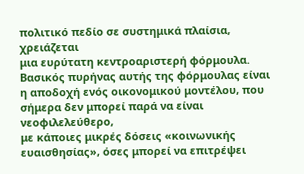πολιτικό πεδίο σε συστημικά πλαίσια, χρειάζεται
μια ευρύτατη κεντροαριστερή φόρμουλα. Βασικός πυρήνας αυτής της φόρμουλας είναι
η αποδοχή ενός οικονομικού μοντέλου, που σήμερα δεν μπορεί παρά να είναι νεοφιλελεύθερο,
με κάποιες μικρές δόσεις «κοινωνικής ευαισθησίας», όσες μπορεί να επιτρέψει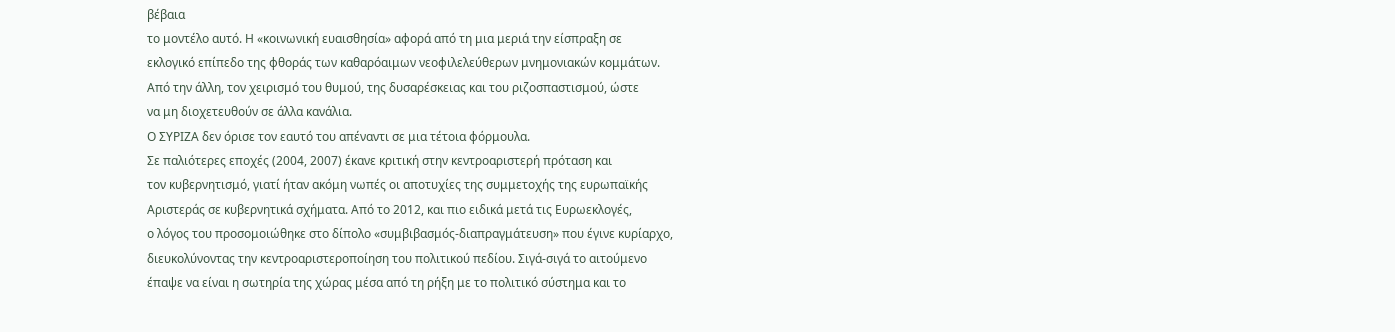βέβαια
το μοντέλο αυτό. Η «κοινωνική ευαισθησία» αφορά από τη μια μεριά την είσπραξη σε
εκλογικό επίπεδο της φθοράς των καθαρόαιμων νεοφιλελεύθερων μνημονιακών κομμάτων.
Από την άλλη, τον χειρισμό του θυμού, της δυσαρέσκειας και του ριζοσπαστισμού, ώστε
να μη διοχετευθούν σε άλλα κανάλια.
Ο ΣΥΡΙΖΑ δεν όρισε τον εαυτό του απέναντι σε μια τέτοια φόρμουλα.
Σε παλιότερες εποχές (2004, 2007) έκανε κριτική στην κεντροαριστερή πρόταση και
τον κυβερνητισμό, γιατί ήταν ακόμη νωπές οι αποτυχίες της συμμετοχής της ευρωπαϊκής
Αριστεράς σε κυβερνητικά σχήματα. Από το 2012, και πιο ειδικά μετά τις Ευρωεκλογές,
ο λόγος του προσομοιώθηκε στο δίπολο «συμβιβασμός-διαπραγμάτευση» που έγινε κυρίαρχο,
διευκολύνοντας την κεντροαριστεροποίηση του πολιτικού πεδίου. Σιγά-σιγά το αιτούμενο
έπαψε να είναι η σωτηρία της χώρας μέσα από τη ρήξη με το πολιτικό σύστημα και το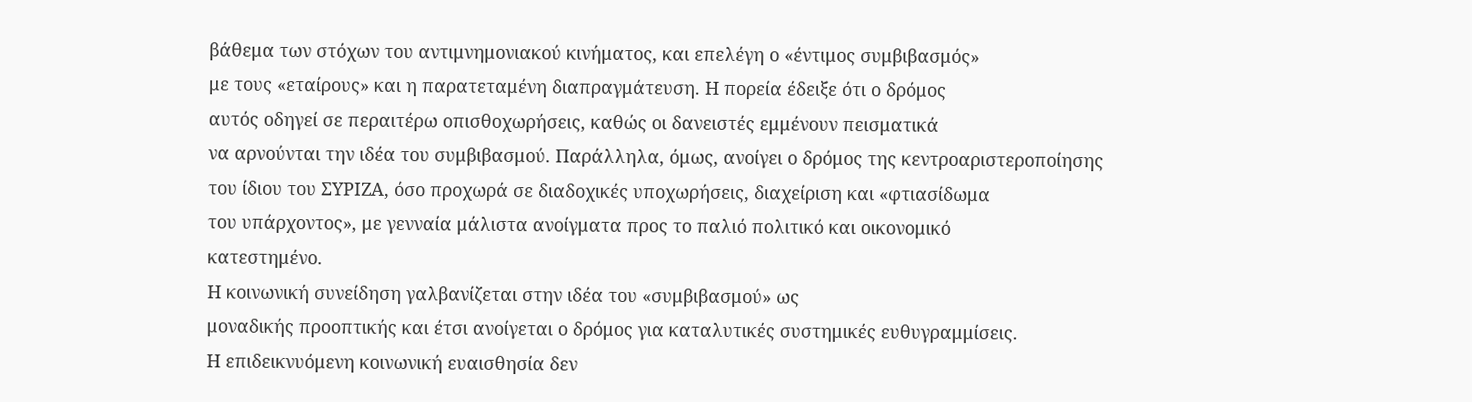βάθεμα των στόχων του αντιμνημονιακού κινήματος, και επελέγη ο «έντιμος συμβιβασμός»
με τους «εταίρους» και η παρατεταμένη διαπραγμάτευση. Η πορεία έδειξε ότι ο δρόμος
αυτός οδηγεί σε περαιτέρω οπισθοχωρήσεις, καθώς οι δανειστές εμμένουν πεισματικά
να αρνούνται την ιδέα του συμβιβασμού. Παράλληλα, όμως, ανοίγει ο δρόμος της κεντροαριστεροποίησης
του ίδιου του ΣΥΡΙΖΑ, όσο προχωρά σε διαδοχικές υποχωρήσεις, διαχείριση και «φτιασίδωμα
του υπάρχοντος», με γενναία μάλιστα ανοίγματα προς το παλιό πολιτικό και οικονομικό
κατεστημένο.
Η κοινωνική συνείδηση γαλβανίζεται στην ιδέα του «συμβιβασμού» ως
μοναδικής προοπτικής και έτσι ανοίγεται ο δρόμος για καταλυτικές συστημικές ευθυγραμμίσεις.
Η επιδεικνυόμενη κοινωνική ευαισθησία δεν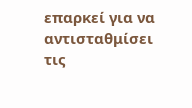επαρκεί για να αντισταθμίσει τις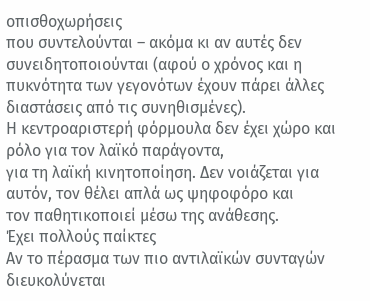οπισθοχωρήσεις
που συντελούνται – ακόμα κι αν αυτές δεν συνειδητοποιούνται (αφού ο χρόνος και η
πυκνότητα των γεγονότων έχουν πάρει άλλες διαστάσεις από τις συνηθισμένες).
Η κεντροαριστερή φόρμουλα δεν έχει χώρο και ρόλο για τον λαϊκό παράγοντα,
για τη λαϊκή κινητοποίηση. Δεν νοιάζεται για αυτόν, τον θέλει απλά ως ψηφοφόρο και
τον παθητικοποιεί μέσω της ανάθεσης.
Έχει πολλούς παίκτες
Αν το πέρασμα των πιο αντιλαϊκών συνταγών διευκολύνεται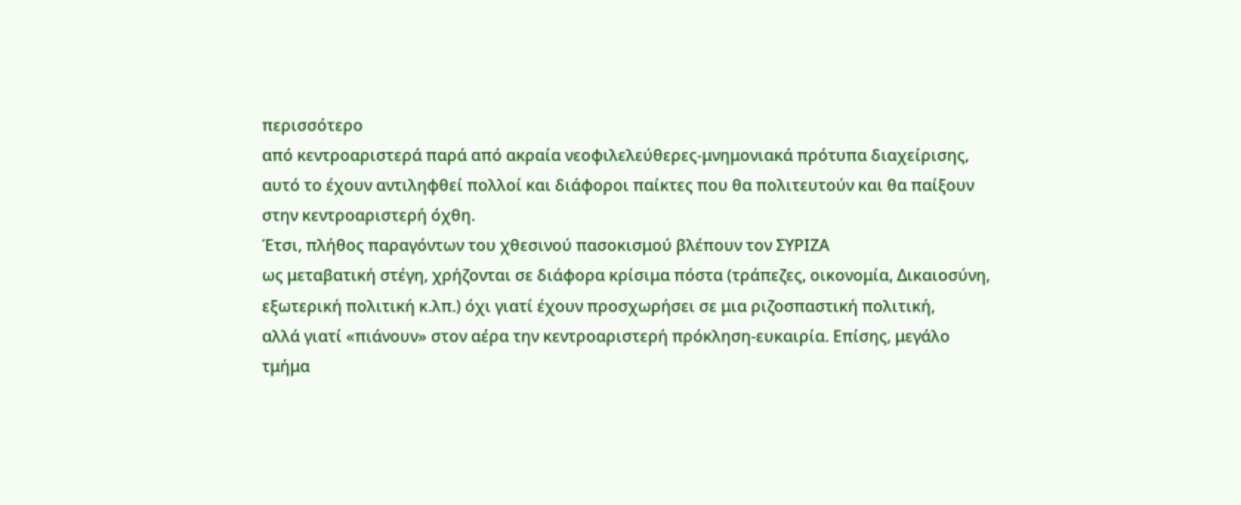περισσότερο
από κεντροαριστερά παρά από ακραία νεοφιλελεύθερες-μνημονιακά πρότυπα διαχείρισης,
αυτό το έχουν αντιληφθεί πολλοί και διάφοροι παίκτες που θα πολιτευτούν και θα παίξουν
στην κεντροαριστερή όχθη.
Έτσι, πλήθος παραγόντων του χθεσινού πασοκισμού βλέπουν τον ΣΥΡΙΖΑ
ως μεταβατική στέγη, χρήζονται σε διάφορα κρίσιμα πόστα (τράπεζες, οικονομία, Δικαιοσύνη,
εξωτερική πολιτική κ.λπ.) όχι γιατί έχουν προσχωρήσει σε μια ριζοσπαστική πολιτική,
αλλά γιατί «πιάνουν» στον αέρα την κεντροαριστερή πρόκληση-ευκαιρία. Επίσης, μεγάλο
τμήμα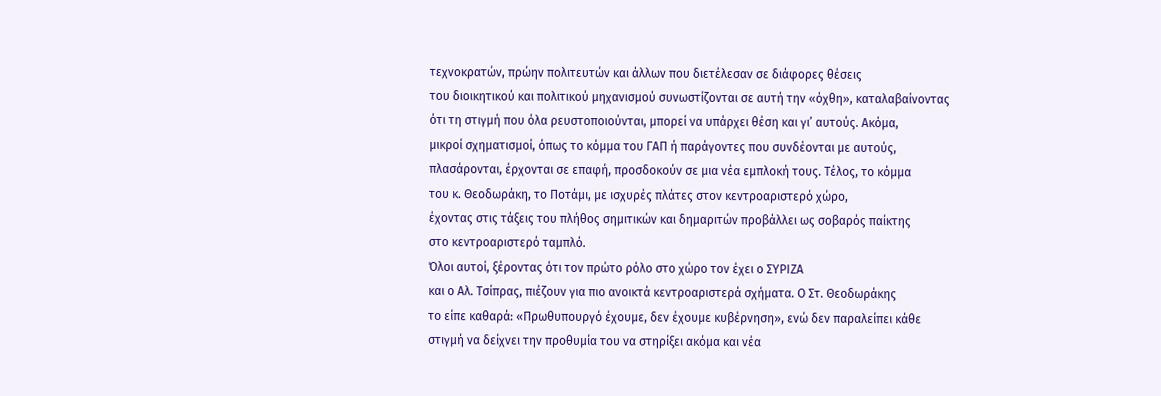τεχνοκρατών, πρώην πολιτευτών και άλλων που διετέλεσαν σε διάφορες θέσεις
του διοικητικού και πολιτικού μηχανισμού συνωστίζονται σε αυτή την «όχθη», καταλαβαίνοντας
ότι τη στιγμή που όλα ρευστοποιούνται, μπορεί να υπάρχει θέση και γι’ αυτούς. Ακόμα,
μικροί σχηματισμοί, όπως το κόμμα του ΓΑΠ ή παράγοντες που συνδέονται με αυτούς,
πλασάρονται, έρχονται σε επαφή, προσδοκούν σε μια νέα εμπλοκή τους. Τέλος, το κόμμα
του κ. Θεοδωράκη, το Ποτάμι, με ισχυρές πλάτες στον κεντροαριστερό χώρο,
έχοντας στις τάξεις του πλήθος σημιτικών και δημαριτών προβάλλει ως σοβαρός παίκτης
στο κεντροαριστερό ταμπλό.
Όλοι αυτοί, ξέροντας ότι τον πρώτο ρόλο στο χώρο τον έχει ο ΣΥΡΙΖΑ
και ο Αλ. Τσίπρας, πιέζουν για πιο ανοικτά κεντροαριστερά σχήματα. Ο Στ. Θεοδωράκης
το είπε καθαρά: «Πρωθυπουργό έχουμε, δεν έχουμε κυβέρνηση», ενώ δεν παραλείπει κάθε
στιγμή να δείχνει την προθυμία του να στηρίξει ακόμα και νέα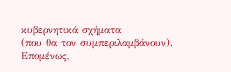κυβερνητικά σχήματα
(που θα τον συμπεριλαμβάνουν).
Επομένως,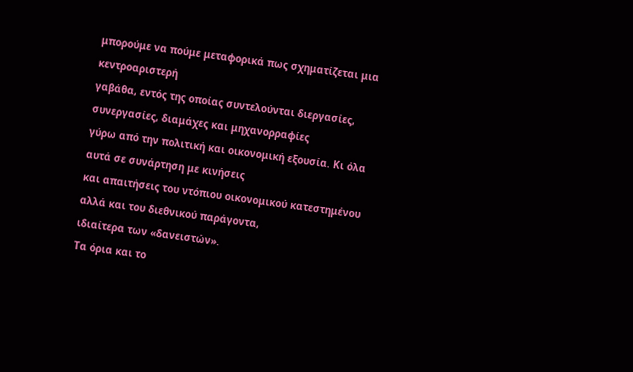μπορούμε να πούμε μεταφορικά πως σχηματίζεται μια κεντροαριστερή
γαβάθα, εντός της οποίας συντελούνται διεργασίες, συνεργασίες, διαμάχες και μηχανορραφίες
γύρω από την πολιτική και οικονομική εξουσία. Κι όλα αυτά σε συνάρτηση με κινήσεις
και απαιτήσεις του ντόπιου οικονομικού κατεστημένου αλλά και του διεθνικού παράγοντα,
ιδιαίτερα των «δανειστών».
Τα όρια και το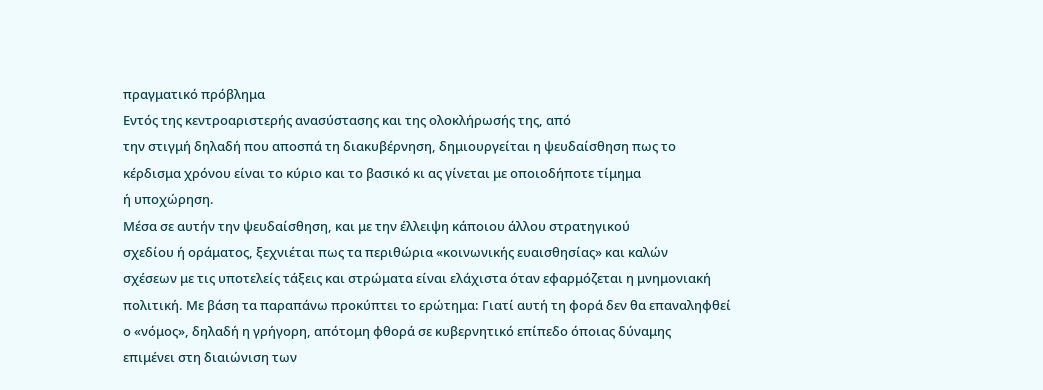πραγματικό πρόβλημα
Εντός της κεντροαριστερής ανασύστασης και της ολοκλήρωσής της, από
την στιγμή δηλαδή που αποσπά τη διακυβέρνηση, δημιουργείται η ψευδαίσθηση πως το
κέρδισμα χρόνου είναι το κύριο και το βασικό κι ας γίνεται με οποιοδήποτε τίμημα
ή υποχώρηση.
Μέσα σε αυτήν την ψευδαίσθηση, και με την έλλειψη κάποιου άλλου στρατηγικού
σχεδίου ή οράματος, ξεχνιέται πως τα περιθώρια «κοινωνικής ευαισθησίας» και καλών
σχέσεων με τις υποτελείς τάξεις και στρώματα είναι ελάχιστα όταν εφαρμόζεται η μνημονιακή
πολιτική. Με βάση τα παραπάνω προκύπτει το ερώτημα: Γιατί αυτή τη φορά δεν θα επαναληφθεί
ο «νόμος», δηλαδή η γρήγορη, απότομη φθορά σε κυβερνητικό επίπεδο όποιας δύναμης
επιμένει στη διαιώνιση των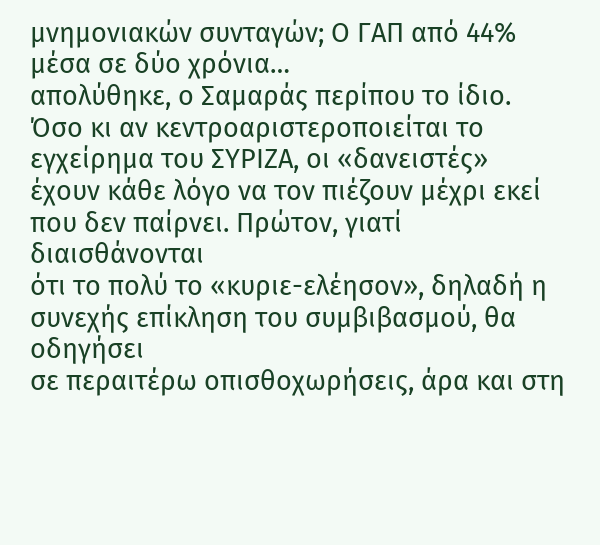μνημονιακών συνταγών; Ο ΓΑΠ από 44% μέσα σε δύο χρόνια…
απολύθηκε, ο Σαμαράς περίπου το ίδιο.
Όσο κι αν κεντροαριστεροποιείται το εγχείρημα του ΣΥΡΙΖΑ, οι «δανειστές»
έχουν κάθε λόγο να τον πιέζουν μέχρι εκεί που δεν παίρνει. Πρώτον, γιατί διαισθάνονται
ότι το πολύ το «κυριε-ελέησον», δηλαδή η συνεχής επίκληση του συμβιβασμού, θα οδηγήσει
σε περαιτέρω οπισθοχωρήσεις, άρα και στη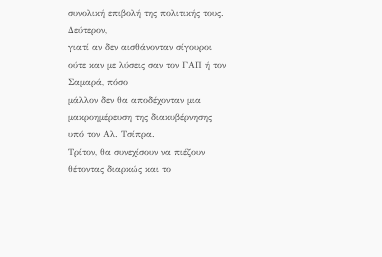συνολική επιβολή της πολιτικής τους. Δεύτερον,
γιατί αν δεν αισθάνονταν σίγουροι ούτε καν με λύσεις σαν τον ΓΑΠ ή τον Σαμαρά, πόσο
μάλλον δεν θα αποδέχονταν μια μακροημέρευση της διακυβέρνησης υπό τον Αλ. Τσίπρα.
Τρίτον, θα συνεχίσουν να πιέζουν θέτοντας διαρκώς και το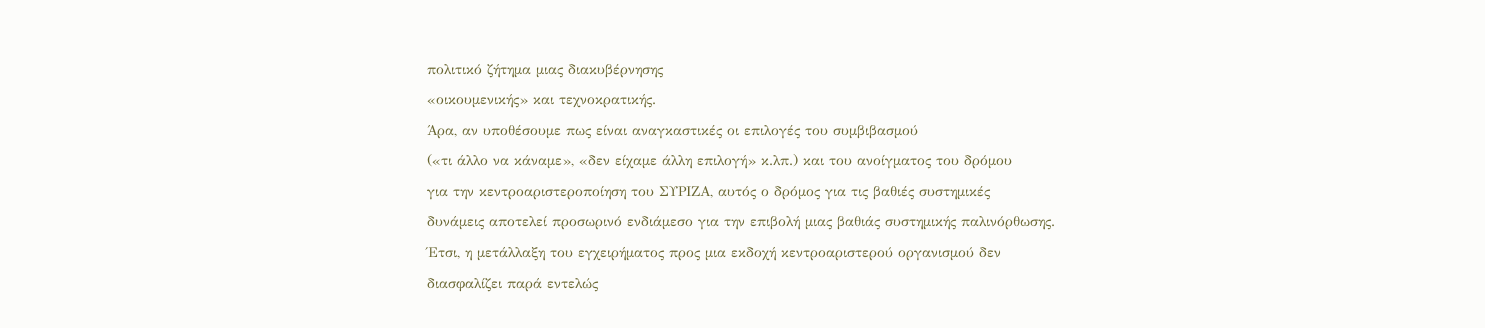πολιτικό ζήτημα μιας διακυβέρνησης
«οικουμενικής» και τεχνοκρατικής.
Άρα, αν υποθέσουμε πως είναι αναγκαστικές οι επιλογές του συμβιβασμού
(«τι άλλο να κάναμε», «δεν είχαμε άλλη επιλογή» κ.λπ.) και του ανοίγματος του δρόμου
για την κεντροαριστεροποίηση του ΣΥΡΙΖΑ, αυτός ο δρόμος για τις βαθιές συστημικές
δυνάμεις αποτελεί προσωρινό ενδιάμεσο για την επιβολή μιας βαθιάς συστημικής παλινόρθωσης.
Έτσι, η μετάλλαξη του εγχειρήματος προς μια εκδοχή κεντροαριστερού οργανισμού δεν
διασφαλίζει παρά εντελώς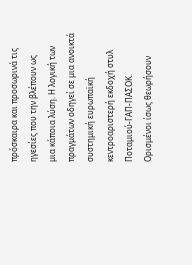πρόσκαιρα και προσωρινά τις ηγεσίες που την βλέπουν ως
μια κάποια λύση. Η λογική των πραγμάτων οδηγεί σε μια ανοικτά συστημική ευρωπαϊκή
κεντροαριστερή εκδοχή στυλ Ποταμιού-ΓΑΠ-ΠΑΣΟΚ.
Ορισμένοι ίσως θεωρήσουν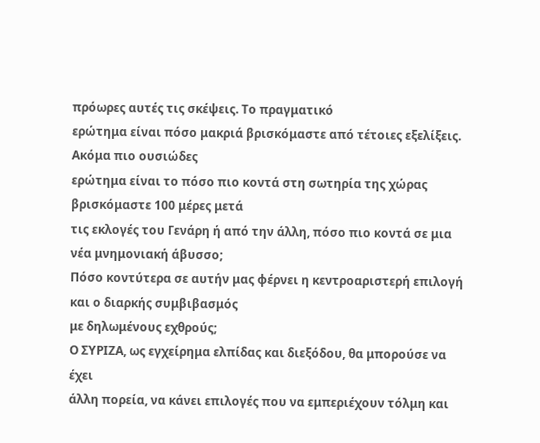πρόωρες αυτές τις σκέψεις. Το πραγματικό
ερώτημα είναι πόσο μακριά βρισκόμαστε από τέτοιες εξελίξεις. Ακόμα πιο ουσιώδες
ερώτημα είναι το πόσο πιο κοντά στη σωτηρία της χώρας βρισκόμαστε 100 μέρες μετά
τις εκλογές του Γενάρη ή από την άλλη, πόσο πιο κοντά σε μια νέα μνημονιακή άβυσσο;
Πόσο κοντύτερα σε αυτήν μας φέρνει η κεντροαριστερή επιλογή και ο διαρκής συμβιβασμός
με δηλωμένους εχθρούς;
Ο ΣΥΡΙΖΑ, ως εγχείρημα ελπίδας και διεξόδου, θα μπορούσε να έχει
άλλη πορεία, να κάνει επιλογές που να εμπεριέχουν τόλμη και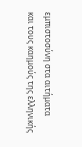εμπιστοσύνη στα αιτήματα
και τους καημούς της ελληνικής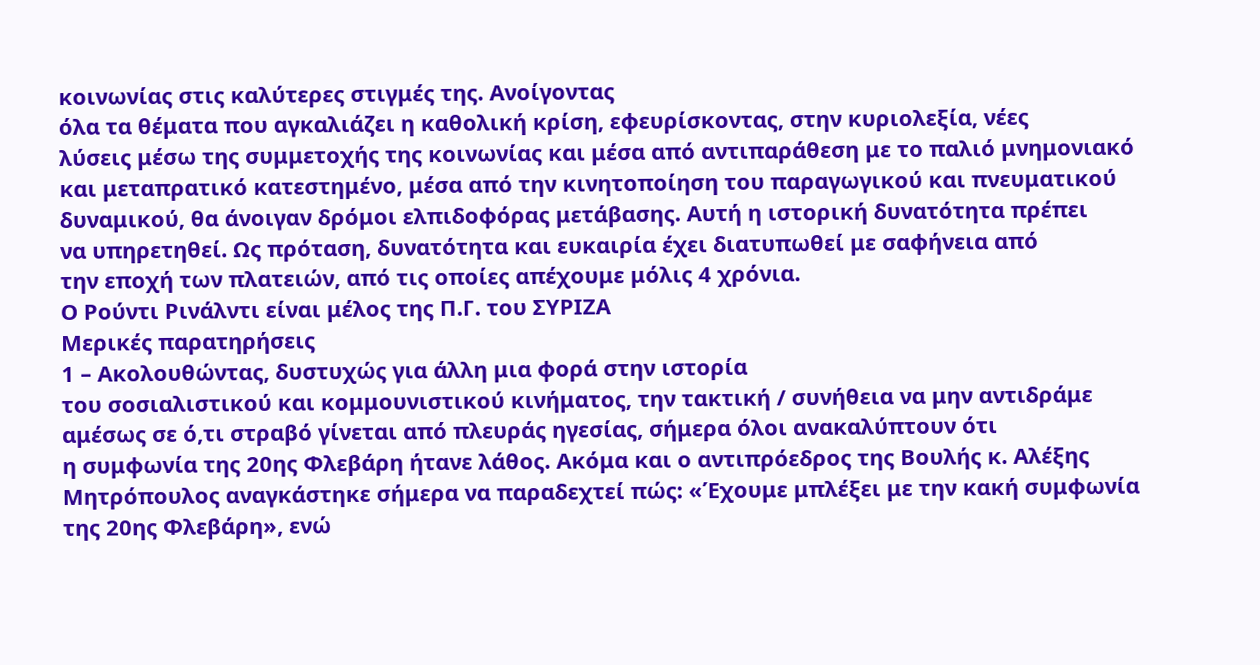κοινωνίας στις καλύτερες στιγμές της. Ανοίγοντας
όλα τα θέματα που αγκαλιάζει η καθολική κρίση, εφευρίσκοντας, στην κυριολεξία, νέες
λύσεις μέσω της συμμετοχής της κοινωνίας και μέσα από αντιπαράθεση με το παλιό μνημονιακό
και μεταπρατικό κατεστημένο, μέσα από την κινητοποίηση του παραγωγικού και πνευματικού
δυναμικού, θα άνοιγαν δρόμοι ελπιδοφόρας μετάβασης. Αυτή η ιστορική δυνατότητα πρέπει
να υπηρετηθεί. Ως πρόταση, δυνατότητα και ευκαιρία έχει διατυπωθεί με σαφήνεια από
την εποχή των πλατειών, από τις οποίες απέχουμε μόλις 4 χρόνια.
Ο Ρούντι Ρινάλντι είναι μέλος της Π.Γ. του ΣΥΡΙΖΑ
Μερικές παρατηρήσεις
1 – Ακολουθώντας, δυστυχώς για άλλη μια φορά στην ιστορία
του σοσιαλιστικού και κομμουνιστικού κινήματος, την τακτική / συνήθεια να μην αντιδράμε
αμέσως σε ό,τι στραβό γίνεται από πλευράς ηγεσίας, σήμερα όλοι ανακαλύπτουν ότι
η συμφωνία της 20ης Φλεβάρη ήτανε λάθος. Ακόμα και ο αντιπρόεδρος της Βουλής κ. Αλέξης
Μητρόπουλος αναγκάστηκε σήμερα να παραδεχτεί πώς: «Έχουμε μπλέξει με την κακή συμφωνία
της 20ης Φλεβάρη», ενώ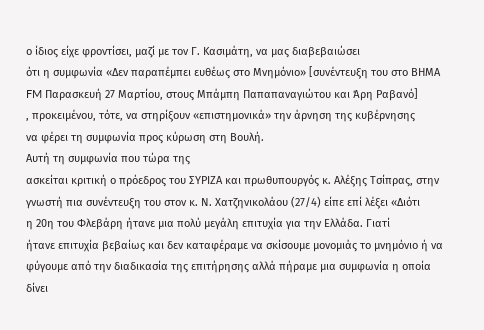ο ίδιος είχε φροντίσει, μαζί με τον Γ. Κασιμάτη, να μας διαβεβαιώσει
ότι η συμφωνία «Δεν παραπέμπει ευθέως στο Μνημόνιο» [συνέντευξη του στο ΒΗΜΑ
FM Παρασκευή 27 Μαρτίου, στους Μπάμπη Παπαπαναγιώτου και Άρη Ραβανό]
, προκειμένου, τότε, να στηρίξουν «επιστημονικά» την άρνηση της κυβέρνησης
να φέρει τη συμφωνία προς κύρωση στη Βουλή.
Αυτή τη συμφωνία που τώρα της
ασκείται κριτική ο πρόεδρος του ΣΥΡΙΖΑ και πρωθυπουργός κ. Αλέξης Τσίπρας, στην
γνωστή πια συνέντευξη του στον κ. Ν. Χατζηνικολάου (27/4) είπε επί λέξει «Διότι
η 20η του Φλεβάρη ήτανε μια πολύ μεγάλη επιτυχία για την Ελλάδα. Γιατί
ήτανε επιτυχία βεβαίως και δεν καταφέραμε να σκίσουμε μονομιάς το μνημόνιο ή να
φύγουμε από την διαδικασία της επιτήρησης αλλά πήραμε μια συμφωνία η οποία
δίνει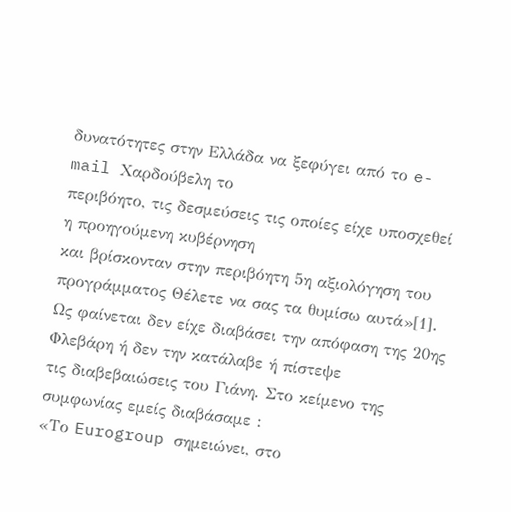δυνατότητες στην Ελλάδα να ξεφύγει από το e-mail Χαρδούβελη το
περιβόητο, τις δεσμεύσεις τις οποίες είχε υποσχεθεί η προηγούμενη κυβέρνηση
και βρίσκονταν στην περιβόητη 5η αξιολόγηση του προγράμματος Θέλετε να σας τα θυμίσω αυτά»[1].
Ως φαίνεται δεν είχε διαβάσει την απόφαση της 20ης Φλεβάρη ή δεν την κατάλαβε ή πίστεψε
τις διαβεβαιώσεις του Γιάνη. Στο κείμενο της συμφωνίας εμείς διαβάσαμε :
«Το Eurogroup σημειώνει, στο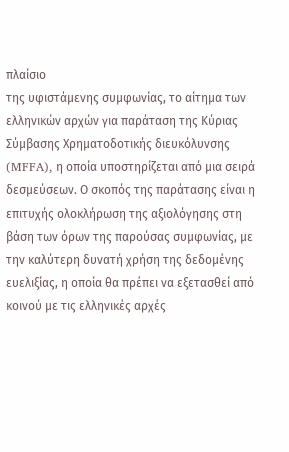πλαίσιο
της υφιστάμενης συμφωνίας, το αίτημα των ελληνικών αρχών για παράταση της Κύριας
Σύμβασης Χρηματοδοτικής διευκόλυνσης (MFFA), η οποία υποστηρίζεται από μια σειρά
δεσμεύσεων. Ο σκοπός της παράτασης είναι η επιτυχής ολοκλήρωση της αξιολόγησης στη
βάση των όρων της παρούσας συμφωνίας, με την καλύτερη δυνατή χρήση της δεδομένης
ευελιξίας, η οποία θα πρέπει να εξετασθεί από κοινού με τις ελληνικές αρχές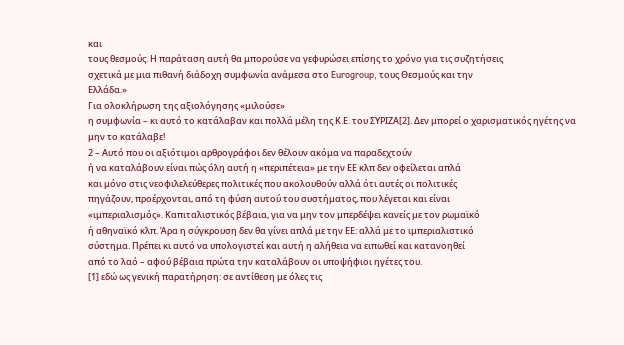και
τους θεσμούς. Η παράταση αυτή θα μπορούσε να γεφυρώσει επίσης το χρόνο για τις συζητήσεις
σχετικά με μια πιθανή διάδοχη συμφωνία ανάμεσα στο Eurogroup, τους Θεσμούς και την
Ελλάδα.»
Για ολοκλήρωση της αξιολόγησης «μιλούσε»
η συμφωνία – κι αυτό το κατάλαβαν και πολλά μέλη της Κ.Ε. του ΣΥΡΙΖΑ[2]. Δεν μπορεί ο χαρισματικός ηγέτης να
μην το κατάλαβε!
2 – Αυτό που οι αξιότιμοι αρθρογράφοι δεν θέλουν ακόμα να παραδεχτούν
ή να καταλάβουν είναι πώς όλη αυτή η «περιπέτεια» με την ΕΕ κλπ δεν οφείλεται απλά
και μόνο στις νεοφιλελεύθερες πολιτικές που ακολουθούν αλλά ότι αυτές οι πολιτικές
πηγάζουν, προέρχονται, από τη φύση αυτού του συστήματος, που λέγεται και είναι
«ιμπεριαλισμός». Καπιταλιστικός βέβαια, για να μην τον μπερδέψει κανείς με τον ρωμαϊκό
ή αθηναϊκό κλπ. Άρα η σύγκρουση δεν θα γίνει απλά με την ΕΕ: αλλά με το ιμπεριαλιστικό
σύστημα. Πρέπει κι αυτό να υπολογιστεί και αυτή η αλήθεια να ειπωθεί και κατανοηθεί
από το λαό – αφού βέβαια πρώτα την καταλάβουν οι υποψήφιοι ηγέτες του.
[1] εδώ ως γενική παρατήρηση: σε αντίθεση με όλες τις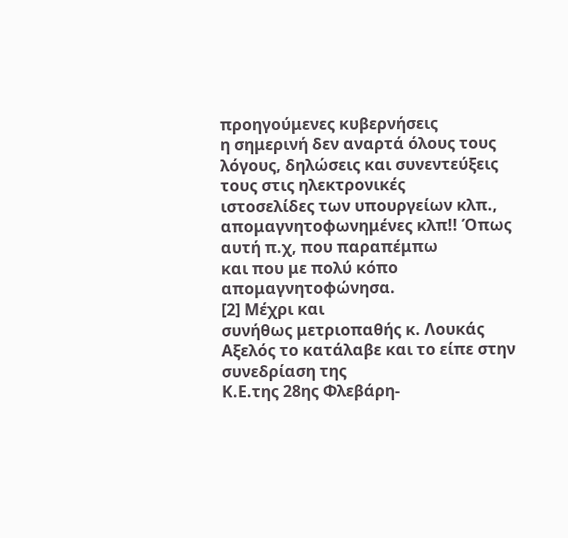προηγούμενες κυβερνήσεις
η σημερινή δεν αναρτά όλους τους λόγους, δηλώσεις και συνεντεύξεις τους στις ηλεκτρονικές
ιστοσελίδες των υπουργείων κλπ., απομαγνητοφωνημένες κλπ!! Όπως αυτή π.χ, που παραπέμπω
και που με πολύ κόπο απομαγνητοφώνησα.
[2] Μέχρι και
συνήθως μετριοπαθής κ. Λουκάς Αξελός το κατάλαβε και το είπε στην συνεδρίαση της
Κ.Ε.της 28ης Φλεβάρη-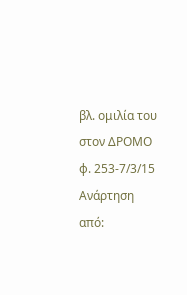βλ. ομιλία του στον ΔΡΟΜΟ φ. 253-7/3/15
Ανάρτηση από: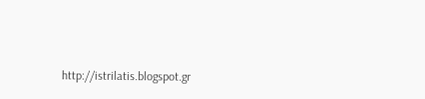http://istrilatis.blogspot.gr